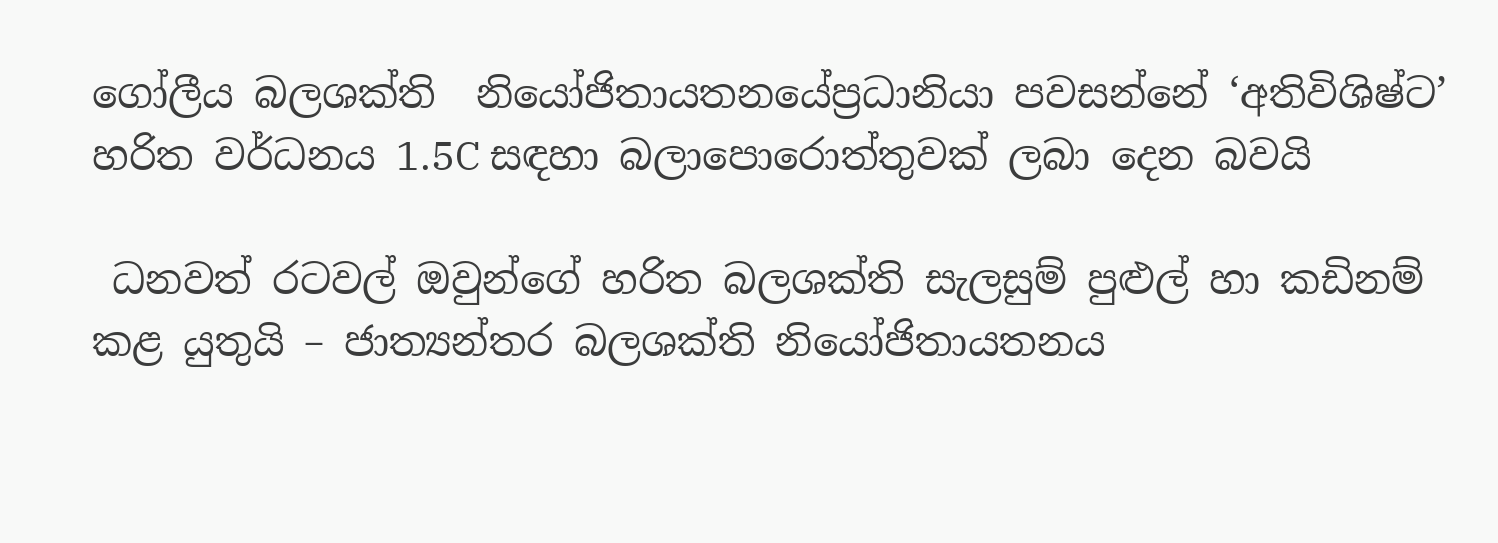ගෝලීය බලශක්ති  නියෝජිතායතනයේප්‍රධානියා පවසන්නේ ‘අතිවිශිෂ්ට’ හරිත වර්ධනය 1.5C සඳහා බලාපොරොත්තුවක් ලබා දෙන බවයි

 ධනවත් රටවල් ඔවුන්ගේ හරිත බලශක්ති සැලසුම් පුළුල් හා කඩිනම් කළ යුතුයි – ජාත්‍යන්තර බලශක්ති නියෝජිතායතනය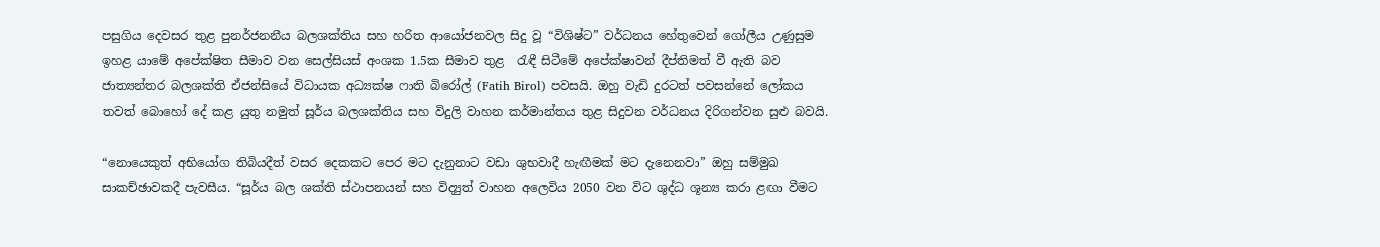පසුගිය දෙවසර තුළ පුනර්ජනනීය බලශක්තිය සහ හරිත ආයෝජනවල සිදු වූ “විශිෂ්ට” වර්ධනය හේතුවෙන් ගෝලීය උණුසුම ඉහළ යාමේ අපේක්ෂිත සීමාව වන සෙල්සියස් අංශක 1.5ක සීමාව තුළ  රැඳී සිටීමේ අපේක්ෂාවන් දීප්තිමත් වී ඇති බව ජාත්‍යන්තර බලශක්ති ඒජන්සියේ විධායක අධ්‍යක්ෂ ෆාති බිරෝල් (Fatih Birol) පවසයි. ඔහු වැඩි දුරටත් පවසන්නේ ලෝකය තවත් බොහෝ දේ කළ යුතු නමුත් සූර්ය බලශක්තිය සහ විදුලි වාහන කර්මාන්තය තුළ සිදුවන වර්ධනය දිරිගන්වන සුළු බවයි.

“නොයෙකුත් අභියෝග තිබියදීත් වසර දෙකකට පෙර මට දැනුනාට වඩා ශුභවාදී හැඟීමක් මට දැනෙනවා” ඔහු සම්මුඛ සාකච්ඡාවකදී පැවසීය. “සූර්ය බල ශක්ති ස්ථාපනයන් සහ විද්‍යුත් වාහන අලෙවිය 2050 වන විට ශුද්ධ ශූන්‍ය කරා ළඟා වීමට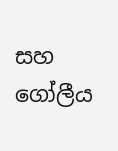සහ ගෝලීය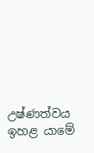උෂ්ණත්වය ඉහළ යාමේ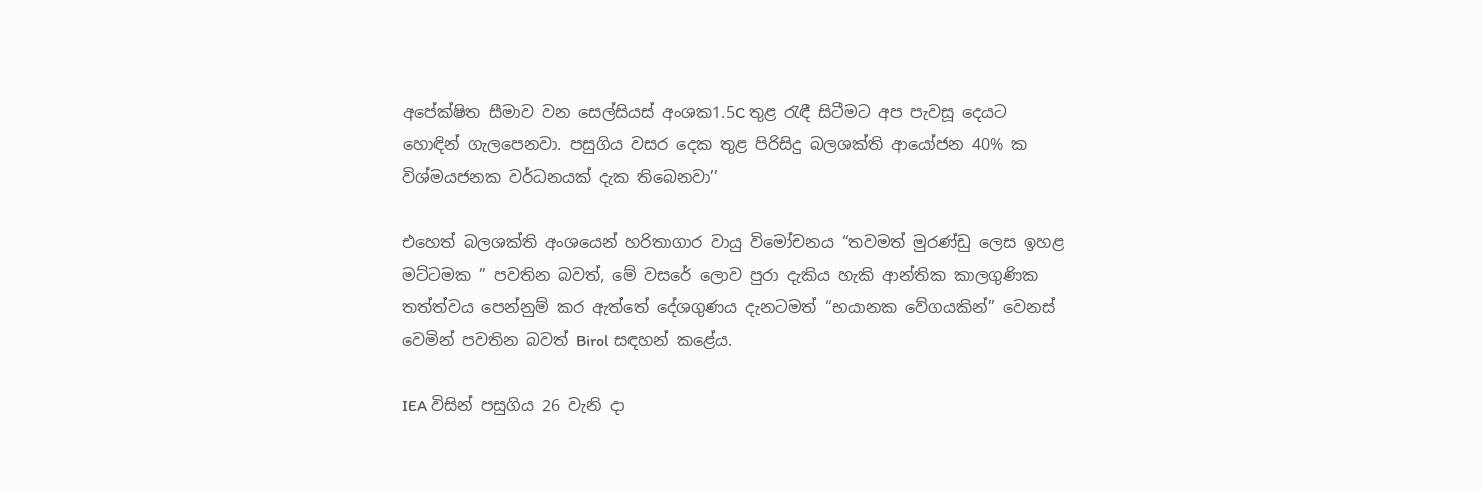අපේක්ෂිත සීමාව වන සෙල්සියස් අංශක1.5C තුළ රැඳී සිටීමට අප පැවසූ දෙයට හොඳින් ගැලපෙනවා. පසුගිය වසර දෙක තුළ පිරිසිදු බලශක්ති ආයෝජන 40% ක විශ්මයජනක වර්ධනයක් දැක තිබෙනවා’’

එහෙත් බලශක්ති අංශයෙන් හරිතාගාර වායු විමෝචනය “තවමත් මුරණ්ඩු ලෙස ඉහළ මට්ටමක ” පවතින බවත්, මේ වසරේ ලොව පුරා දැකිය හැකි ආන්තික කාලගුණික තත්ත්වය පෙන්නුම් කර ඇත්තේ දේශගුණය දැනටමත් “භයානක වේගයකින්” වෙනස් වෙමින් පවතින බවත් Birol සඳහන් කළේය.

IEA විසින් පසුගිය 26 වැනි දා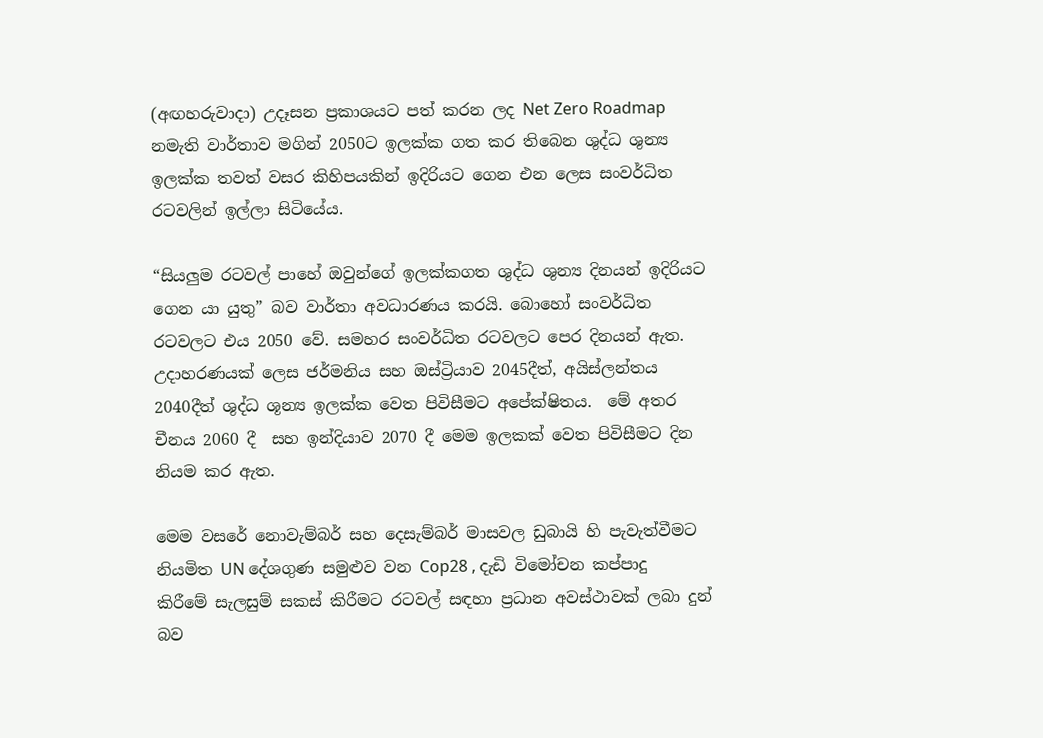(අඟහරුවාදා) උදෑසන ප්‍රකාශයට පත් කරන ලද Net Zero Roadmap නමැති වාර්තාව මගින් 2050ට ඉලක්ක ගත කර තිබෙන ශුද්ධ ශුන්‍ය ඉලක්ක තවත් වසර කිහිපයකින් ඉදිරියට ගෙන එන ලෙස සංවර්ධිත රටවලින් ඉල්ලා සිටියේය.

“සියලුම රටවල් පාහේ ඔවුන්ගේ ඉලක්කගත ශුද්ධ ශුන්‍ය දිනයන් ඉදිරියට ගෙන යා යුතු” බව වාර්තා අවධාරණය කරයි. බොහෝ සංවර්ධිත රටවලට එය 2050 වේ. සමහර සංවර්ධිත රටවලට පෙර දිනයන් ඇත. උදාහරණයක් ලෙස ජර්මනිය සහ ඔස්ට්‍රියාව 2045දීත්, අයිස්ලන්තය 2040දීත් ශුද්ධ ශූන්‍ය ඉලක්ක වෙත පිවිසීමට අපේක්ෂිතය.  මේ අතර චීනය 2060 දී  සහ ඉන්දියාව 2070 දී මෙම ඉලකක් වෙත පිවිසීමට දින නියම කර ඇත.

මෙම වසරේ නොවැම්බර් සහ දෙසැම්බර් මාසවල ඩුබායි හි පැවැත්වීමට නියමිත UN දේශගුණ සමුළුව වන Cop28 , දැඩි විමෝචන කප්පාදු කිරීමේ සැලසුම් සකස් කිරීමට රටවල් සඳහා ප්‍රධාන අවස්ථාවක් ලබා දුන් බව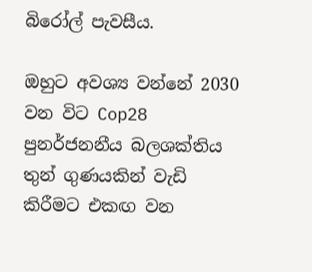බිරෝල් පැවසීය.

ඔහුට අවශ්‍ය වන්නේ 2030 වන විට Cop28 පුනර්ජනනීය බලශක්තිය තුන් ගුණයකින් වැඩි කිරීමට එකඟ වන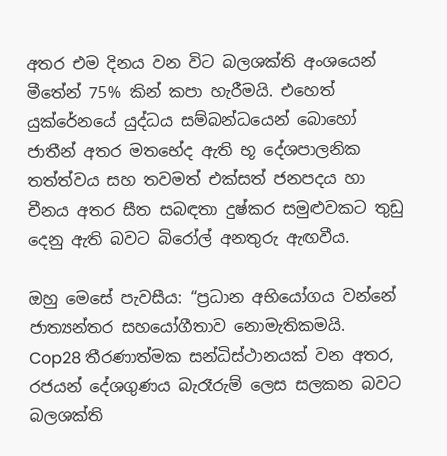අතර එම දිනය වන විට බලශක්ති අංශයෙන් මීතේන් 75% කින් කපා හැරීමයි. එහෙත් යුක්රේනයේ යුද්ධය සම්බන්ධයෙන් බොහෝ ජාතීන් අතර මතභේද ඇති භූ දේශපාලනික තත්ත්වය සහ තවමත් එක්සත් ජනපදය හා චීනය අතර සීත සබඳතා දුෂ්කර සමුළුවකට තුඩු දෙනු ඇති බවට බිරෝල් අනතුරු ඇඟවීය.

ඔහු මෙසේ පැවසීය: “ප්‍රධාන අභියෝගය වන්නේ ජාත්‍යන්තර සහයෝගීතාව නොමැතිකමයි. Cop28 තීරණාත්මක සන්ධිස්ථානයක් වන අතර, රජයන් දේශගුණය බැරෑරුම් ලෙස සලකන බවට බලශක්ති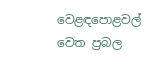වෙළඳපොළවල් වෙත ප්‍රබල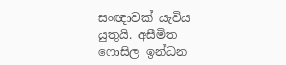සංඥාවක් යැවිය යුතුයි. අසීමිත ෆොසිල ඉන්ධන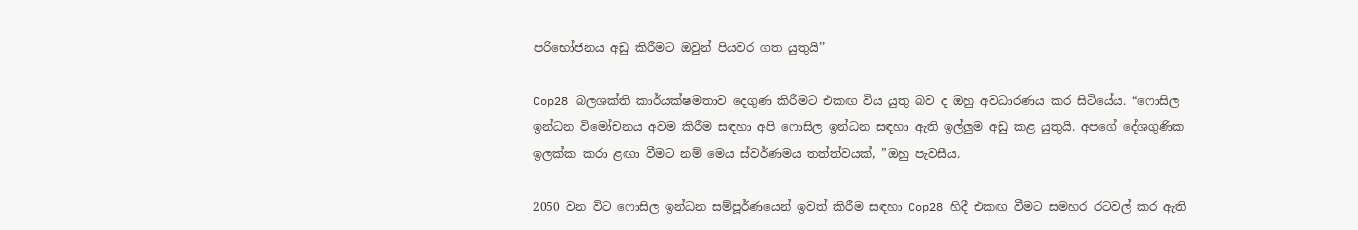පරිභෝජනය අඩු කිරීමට ඔවුන් පියවර ගත යුතුයි’’

Cop28 බලශක්ති කාර්යක්ෂමතාව දෙගුණ කිරීමට එකඟ විය යුතු බව ද ඔහු අවධාරණය කර සිටියේය. “ෆොසිල ඉන්ධන විමෝචනය අවම කිරීම සඳහා අපි ෆොසිල ඉන්ධන සඳහා ඇති ඉල්ලුම අඩු කළ යුතුයි. අපගේ දේශගුණික ඉලක්ක කරා ළඟා වීමට නම් මෙය ස්වර්ණමය තත්ත්වයක්, ”ඔහු පැවසීය.

2050 වන විට ෆොසිල ඉන්ධන සම්පූර්ණයෙන් ඉවත් කිරීම සඳහා Cop28 හිදී එකඟ වීමට සමහර රටවල් කර ඇති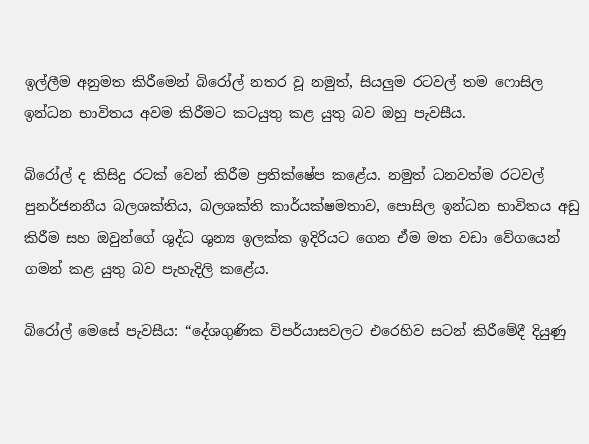ඉල්ලීම අනුමත කිරීමෙන් බිරෝල් නතර වූ නමුත්, සියලුම රටවල් තම ෆොසිල ඉන්ධන භාවිතය අවම කිරීමට කටයුතු කළ යුතු බව ඔහු පැවසීය.

බිරෝල් ද කිසිදු රටක් වෙන් කිරීම ප්‍රතික්ෂේප කළේය. නමුත් ධනවත්ම රටවල් පුනර්ජනනීය බලශක්තිය, බලශක්ති කාර්යක්ෂමතාව, පොසිල ඉන්ධන භාවිතය අඩු කිරීම සහ ඔවුන්ගේ ශුද්ධ ශුන්‍ය ඉලක්ක ඉදිරියට ගෙන ඒම මත වඩා වේගයෙන් ගමන් කළ යුතු බව පැහැදිලි කළේය.

බිරෝල් මෙසේ පැවසීය: “දේශගුණික විපර්යාසවලට එරෙහිව සටන් කිරීමේදී දියුණු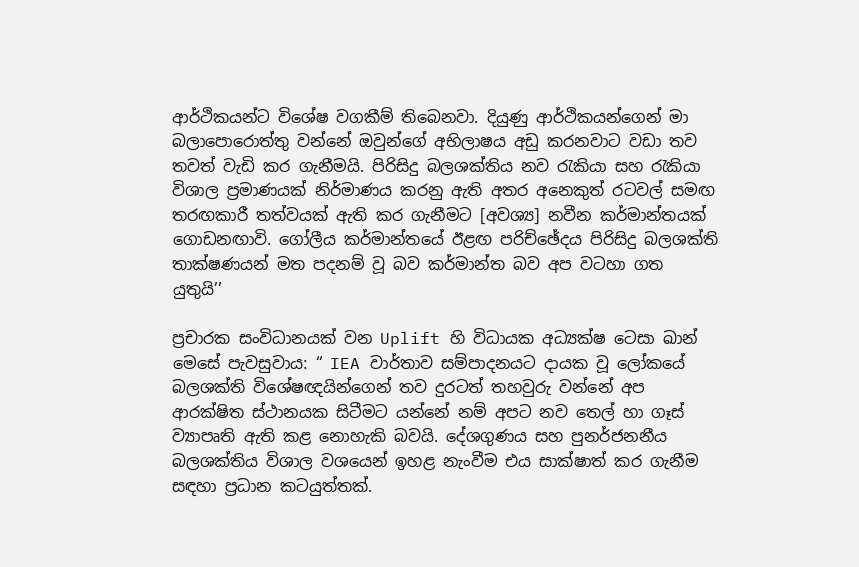ආර්ථිකයන්ට විශේෂ වගකීම් තිබෙනවා. දියුණු ආර්ථිකයන්ගෙන් මා බලාපොරොත්තු වන්නේ ඔවුන්ගේ අභිලාෂය අඩු කරනවාට වඩා තව තවත් වැඩි කර ගැනීමයි. පිරිසිදු බලශක්තිය නව රැකියා සහ රැකියා විශාල ප්‍රමාණයක් නිර්මාණය කරනු ඇති අතර අනෙකුත් රටවල් සමඟ තරඟකාරී තත්වයක් ඇති කර ගැනීමට [අවශ්‍ය] නවීන කර්මාන්තයක් ගොඩනඟාවි. ගෝලීය කර්මාන්තයේ ඊළඟ පරිච්ඡේදය පිරිසිදු බලශක්ති තාක්ෂණයන් මත පදනම් වූ බව කර්මාන්ත බව අප වටහා ගත යුතුයි’’

ප්‍රචාරක සංවිධානයක් වන Uplift හි විධායක අධ්‍යක්ෂ ටෙසා ඛාන් මෙසේ පැවසුවාය: “ IEA වාර්තාව සම්පාදනයට දායක වූ ලෝකයේ බලශක්ති විශේෂඥයින්ගෙන් තව දුරටත් තහවුරු වන්නේ අප ආරක්ෂිත ස්ථානයක සිටීමට යන්නේ නම් අපට නව තෙල් හා ගෑස් ව්‍යාපෘති ඇති කළ නොහැකි බවයි. දේශගුණය සහ පුනර්ජනනීය බලශක්තිය විශාල වශයෙන් ඉහළ නැංවීම එය සාක්ෂාත් කර ගැනීම සඳහා ප්‍රධාන කටයුත්තක්.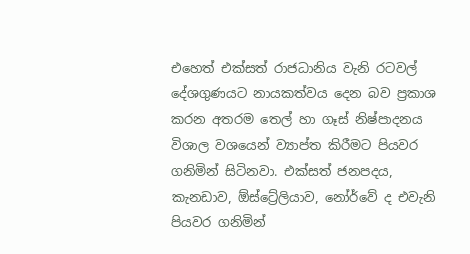එහෙත් එක්සත් රාජධානිය වැනි රටවල් දේශගුණයට නායකත්වය දෙන බව ප්‍රකාශ කරන අතරම තෙල් හා ගෑස් නිෂ්පාදනය විශාල වශයෙන් ව්‍යාප්ත කිරීමට පියවර ගනිමින් සිටිනවා. එක්සත් ජනපදය, කැනඩාව, ඕස්ට්‍රේලියාව, නෝර්වේ ද එවැනි පියවර ගනිමින්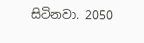සිටිනවා. 2050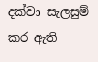දක්වා සැලසුම් කර ඇති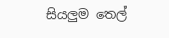සියලුම තෙල්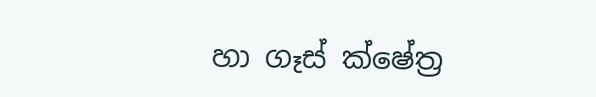හා ගෑස් ක්ෂේත්‍ර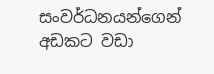සංවර්ධනයන්ගෙන් අඩකට වඩා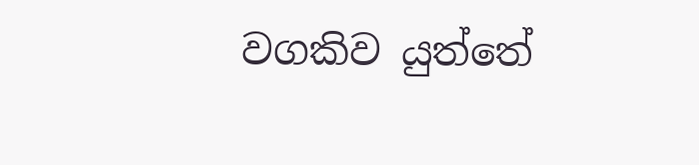වගකිව යුත්තේ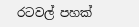රටවල් පහක්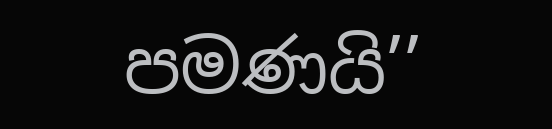පමණයි’’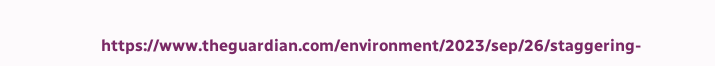https://www.theguardian.com/environment/2023/sep/26/staggering-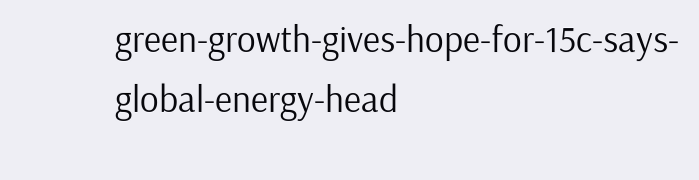green-growth-gives-hope-for-15c-says-global-energy-head